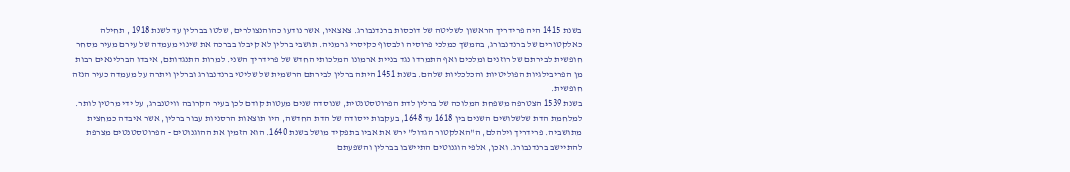בשנת 1415 היה פרידריך הראשון לשליטה של דוכסות ברנדנבורג. צאצאיו, אשר נודעו כהוהנצולרים, שלטו בברלין עד לשנת 1918 , תחילה כאלקטורים של ברנדנבורג, בהמשך כמלכי פרוסיה ולבסוף כקיסרי גרמניה. תושבי ברלין לא קיבלו בברכה את שינוי מעמדה של עירם מעיר מסחר חופשית לבירתם של רוזנים ומלכים ואף התמרדו נגד בניית ארמונו המלכותי החדש של פרידריך השני. למרות התנגדותם, איבדו הברלינאים רבות מן הפריבילגיות הפוליטיות והכלכליות שלהם. בשנת 1451 היתה ברלין לבירתם הרשמית של שליטי ברנדנבורג וברלין ויתרה על מעמדה כעיר הנזה חופשית.
בשנת 1539 הצטרפה משפחת המלוכה של ברלין לדת הפרוטסטנטית, שנוסדה שנים מעטות קודם לכן בעיר הקרובה וויטנברג, על ידי מרטין לותר. למלחמת הדת שלשלושים השנים בין 1618 עד 1648, בעקבות ייסודה של הדת החדשה, היו תוצאות הרסניות עבור ברלין, אשר איבדה כמחצית מתושביה. פרידריך וילהלם, ה"האלקטור הגדול" ירש את אביו בתפקיד מושל בשנת 1640. הוא הזמין את ההוגנוטים - הפרוטסטנטים מצרפת להתיישב ברנדנבורג. ואכן, אלפי הוגנוטים התיישבו בברלין והשפעתם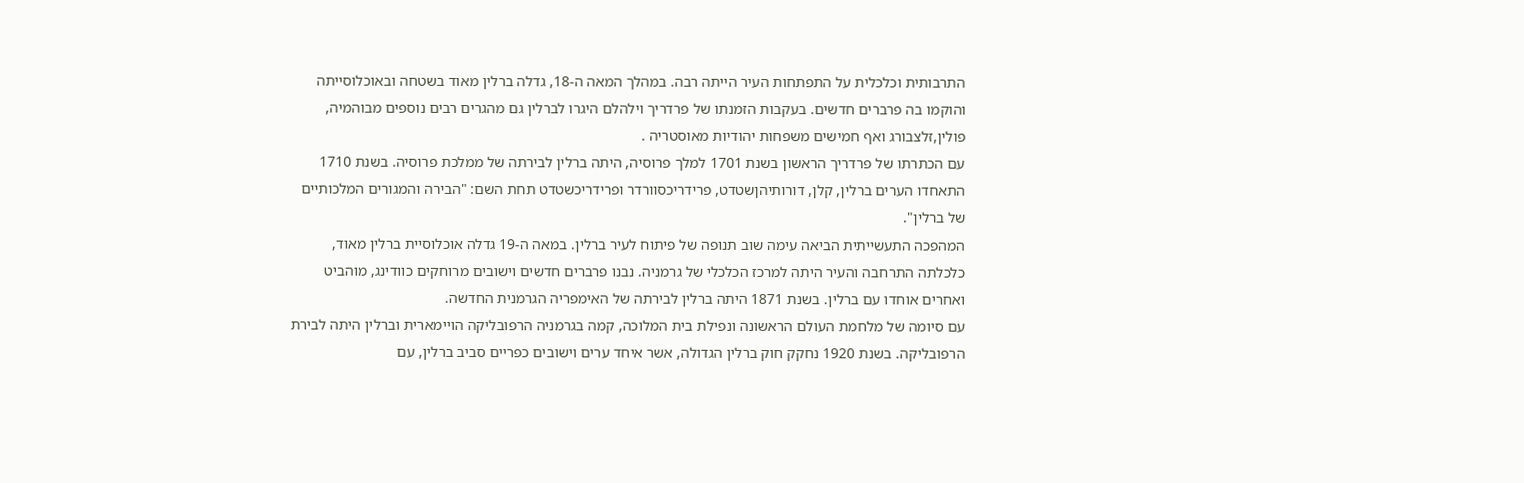התרבותית וכלכלית על התפתחות העיר הייתה רבה. במהלך המאה ה-18, גדלה ברלין מאוד בשטחה ובאוכלוסייתה והוקמו בה פרברים חדשים. בעקבות הזמנתו של פרדריך וילהלם היגרו לברלין גם מהגרים רבים נוספים מבוהמיה, פולין,זלצבורג ואף חמישים משפחות יהודיות מאוסטריה .
עם הכתרתו של פרדריך הראשון בשנת 1701 למלך פרוסיה, היתה ברלין לבירתה של ממלכת פרוסיה. בשנת 1710 התאחדו הערים ברלין, קלן, דורותיהןשטדט, פרידריכסוורדר ופרידריכשטדט תחת השם: "הבירה והמגורים המלכותיים של ברלין".
המהפכה התעשייתית הביאה עימה שוב תנופה של פיתוח לעיר ברלין. במאה ה-19 גדלה אוכלוסיית ברלין מאוד, כלכלתה התרחבה והעיר היתה למרכז הכלכלי של גרמניה. נבנו פרברים חדשים וישובים מרוחקים כוודינג, מוהביט ואחרים אוחדו עם ברלין. בשנת 1871 היתה ברלין לבירתה של האימפריה הגרמנית החדשה.
עם סיומה של מלחמת העולם הראשונה ונפילת בית המלוכה, קמה בגרמניה הרפובליקה הויימארית וברלין היתה לבירת הרפובליקה. בשנת 1920 נחקק חוק ברלין הגדולה, אשר איחד ערים וישובים כפריים סביב ברלין, עם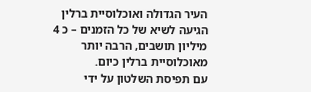העיר הגדולה ואוכלוסיית ברלין הגיעה לשיא של כל הזמנים – כ 4 מיליון תושבים, הרבה יותר מאוכלוסיית ברלין כיום.
עם תפיסת השלטון על ידי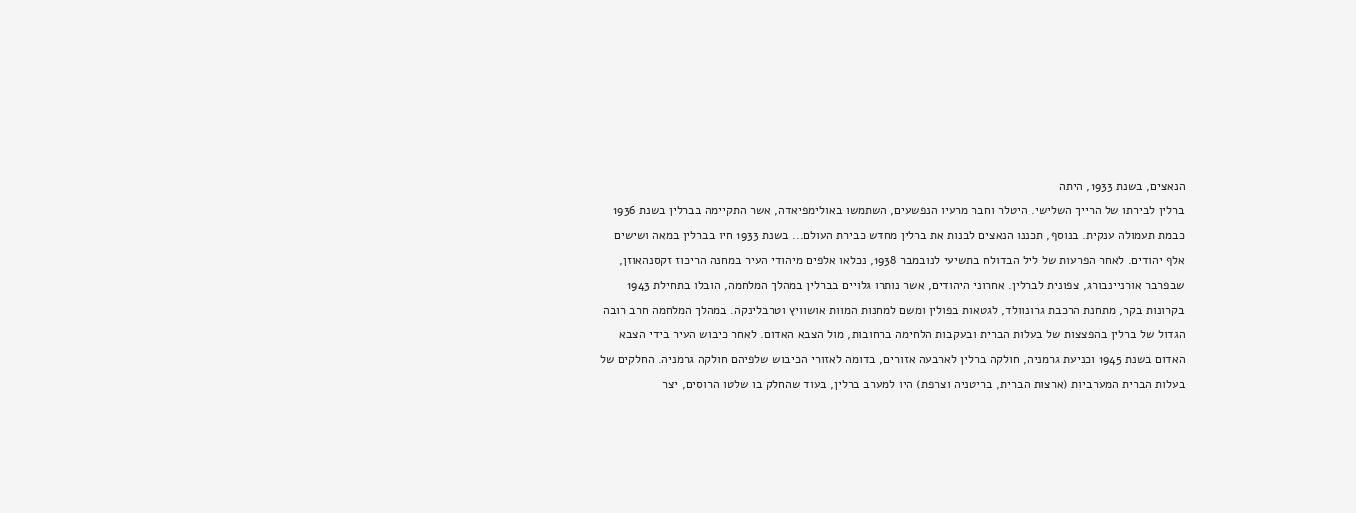הנאצים, בשנת 1933, היתה
ברלין לבירתו של הרייך השלישי. היטלר וחבר מרעיו הנפשעים, השתמשו באולימפיאדה, אשר התקיימה בברלין בשנת 1936 כבמת תעמולה ענקית. בנוסף, תכננו הנאצים לבנות את ברלין מחדש כבירת העולם... בשנת 1933 חיו בברלין במאה ושישים אלף יהודים. לאחר הפרעות של ליל הבדולח בתשיעי לנובמבר 1938, נכלאו אלפים מיהודי העיר במחנה הריכוז זקסנהאוזן, שבפרבר אורניינבורג, צפונית לברלין. אחרוני היהודים, אשר נותרו גלויים בברלין במהלך המלחמה, הובלו בתחילת 1943 בקרונות בקר, מתחנת הרכבת גרונוולד, לגטאות בפולין ומשם למחנות המוות אושוויץ וטרבלינקה. במהלך המלחמה חרב רובה הגדול של ברלין בהפצצות של בעלות הברית ובעקבות הלחימה ברחובות, מול הצבא האדום. לאחר כיבוש העיר בידי הצבא האדום בשנת 1945 וכניעת גרמניה, חולקה ברלין לארבעה אזורים, בדומה לאזורי הכיבוש שלפיהם חולקה גרמניה. החלקים של בעלות הברית המערביות (ארצות הברית, בריטניה וצרפת) היו למערב ברלין, בעוד שהחלק בו שלטו הרוסים, יצר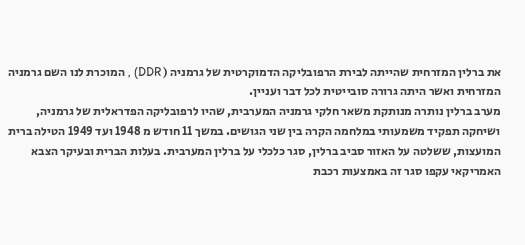את ברלין המזרחית שהייתה לבירת הרפובליקה הדמוקרטית של גרמניה ( DDR) , המוכרת לנו השם גרמניה המזרחית ואשר היתה גרורה סובייטית לכל דבר ועניין.
מערב ברלין נותרה מנותקת משאר חלקי גרמניה המערבית, שהיו לרפובליקה הפדראלית של גרמניה, ושיחקה תפקיד משמעותי במלחמה הקרה בין שני הגושים. במשך 11 חודש מ 1948 ועד 1949 הטילה ברית המועצות, ששלטה על האזור סביב ברלין, סגר כלכלי על ברלין המערבית. בעלות הברית ובעיקר הצבא האמריקאי עקפו סגר זה באמצעות רכבת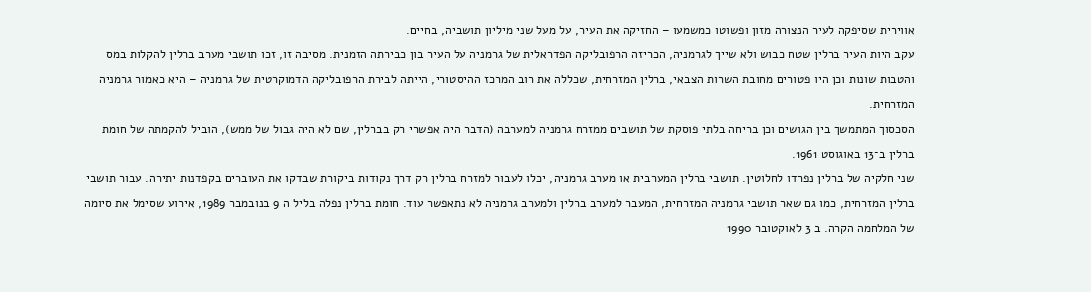אווירית שסיפקה לעיר הנצורה מזון ופשוטו כמשמעו – החזיקה את העיר, על מעל שני מיליון תושביה, בחיים.
עקב היות העיר ברלין שטח כבוש ולא שייך לגרמניה, הכריזה הרפובליקה הפדראלית של גרמניה על העיר בון כבירתה הזמנית. מסיבה זו, זכו תושבי מערב ברלין להקלות במס והטבות שונות וכן היו פטורים מחובת השרות הצבאי, ברלין המזרחית, שכללה את רוב המרכז ההיסטורי, הייתה לבירת הרפובליקה הדמוקרטית של גרמניה – היא כאמור גרמניה המזרחית.
הסכסוך המתמשך בין הגושים וכן בריחה בלתי פוסקת של תושבים ממזרח גרמניה למערבה (הדבר היה אפשרי רק בברלין, שם לא היה גבול של ממש), הוביל להקמתה של חומת ברלין ב־13 באוגוסט 1961.
שני חלקיה של ברלין נפרדו לחלוטין. תושבי ברלין המערבית או מערב גרמניה, יכלו לעבור למזרח ברלין רק דרך נקודות ביקורת שבדקו את העוברים בקפדנות יתירה. עבור תושבי ברלין המזרחית, כמו גם שאר תושבי גרמניה המזרחית, המעבר למערב ברלין ולמערב גרמניה לא נתאפשר עוד. חומת ברלין נפלה בליל ה 9 בנובמבר 1989, אירוע שסימל את סיומה של המלחמה הקרה. ב 3 לאוקטובר 1990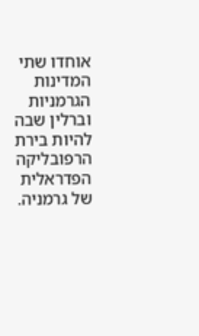אוחדו שתי המדינות הגרמניות וברלין שבה להיות בירת הרפובליקה הפדראלית של גרמניה.